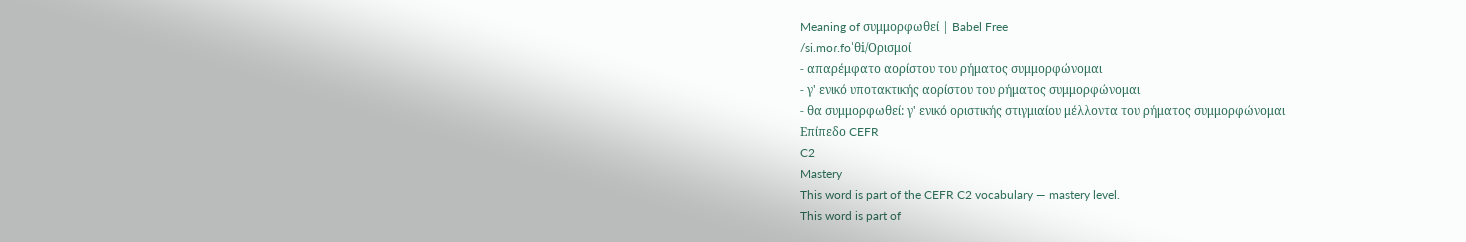Meaning of συμμορφωθεί | Babel Free
/si.moɾ.foˈθi/Ορισμοί
- απαρέμφατο αορίστου του ρήματος συμμορφώνομαι
- γ' ενικό υποτακτικής αορίστου του ρήματος συμμορφώνομαι
- θα συμμορφωθεί: γ' ενικό οριστικής στιγμιαίου μέλλοντα του ρήματος συμμορφώνομαι
Επίπεδο CEFR
C2
Mastery
This word is part of the CEFR C2 vocabulary — mastery level.
This word is part of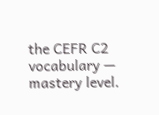the CEFR C2 vocabulary — mastery level.